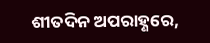ଶୀତଦିନ ଅପରାହ୍ଣରେ,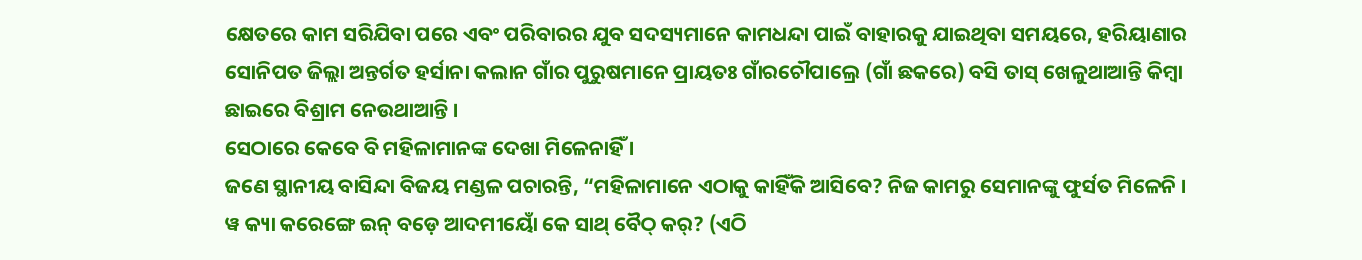କ୍ଷେତରେ କାମ ସରିଯିବା ପରେ ଏବଂ ପରିବାରର ଯୁବ ସଦସ୍ୟମାନେ କାମଧନ୍ଦା ପାଇଁ ବାହାରକୁ ଯାଇଥିବା ସମୟରେ, ହରିୟାଣାର ସୋନିପତ ଜିଲ୍ଲା ଅନ୍ତର୍ଗତ ହର୍ସାନା କଲାନ ଗାଁର ପୁରୁଷମାନେ ପ୍ରାୟତଃ ଗାଁରଚୌପାଲ୍ରେ (ଗାଁ ଛକରେ) ବସି ତାସ୍ ଖେଳୁଥାଆନ୍ତି କିମ୍ବା ଛାଇରେ ବିଶ୍ରାମ ନେଉଥାଆନ୍ତି ।
ସେଠାରେ କେବେ ବି ମହିଳାମାନଙ୍କ ଦେଖା ମିଳେନାହିଁ ।
ଜଣେ ସ୍ଥାନୀୟ ବାସିନ୍ଦା ବିଜୟ ମଣ୍ଡଳ ପଚାରନ୍ତି, “ମହିଳାମାନେ ଏଠାକୁ କାହିଁକି ଆସିବେ? ନିଜ କାମରୁ ସେମାନଙ୍କୁ ଫୁର୍ସତ ମିଳେନି । ୱ କ୍ୟା କରେଙ୍ଗେ ଇନ୍ ବଡ଼େ ଆଦମୀୟୋଁ କେ ସାଥ୍ ବୈଠ୍ କର୍? (ଏଠି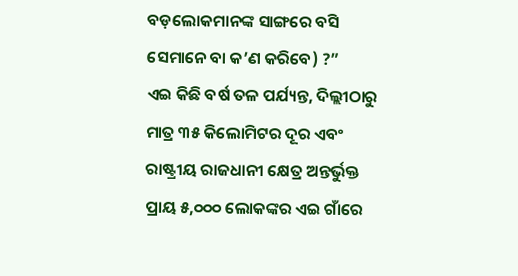ବଡ଼ଲୋକମାନଙ୍କ ସାଙ୍ଗରେ ବସି ସେମାନେ ବା କ’ଣ କରିବେ) ?”
ଏଇ କିଛି ବର୍ଷ ତଳ ପର୍ଯ୍ୟନ୍ତ, ଦିଲ୍ଲୀଠାରୁ ମାତ୍ର ୩୫ କିଲୋମିଟର ଦୂର ଏବଂ ରାଷ୍ଟ୍ରୀୟ ରାଜଧାନୀ କ୍ଷେତ୍ର ଅନ୍ତର୍ଭୁକ୍ତ ପ୍ରାୟ ୫,୦୦୦ ଲୋକଙ୍କର ଏଇ ଗାଁରେ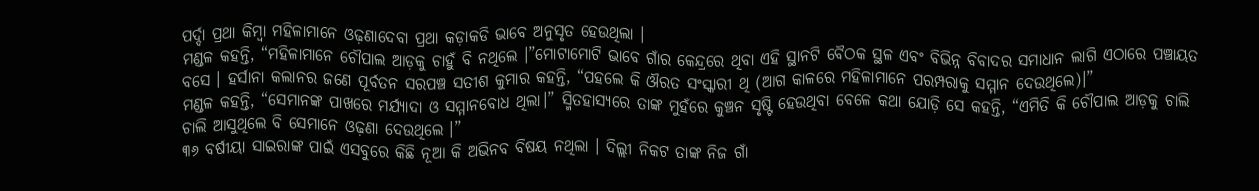ପର୍ଦ୍ଦା ପ୍ରଥା କିମ୍ବା ମହିଳାମାନେ ଓଢ଼ଣାଦେବା ପ୍ରଥା କଡ଼ାକଡି ଭାବେ ଅନୁସୃତ ହେଉଥିଲା ।
ମଣ୍ଡଳ କହନ୍ତି, “ମହିଳାମାନେ ଚୌପାଲ ଆଡ଼କୁ ଚାହୁଁ ବି ନଥିଲେ ।”ମୋଟାମୋଟି ଭାବେ ଗାଁର କେନ୍ଦ୍ରରେ ଥିବା ଏହି ସ୍ଥାନଟି ବୈଠକ ସ୍ଥଳ ଏବଂ ବିଭିନ୍ନ ବିବାଦର ସମାଧାନ ଲାଗି ଏଠାରେ ପଞ୍ଚାୟତ ବସେ । ହର୍ସାନା କଲାନର ଜଣେ ପୂର୍ବତନ ସରପଞ୍ଚ ସତୀଶ କୁମାର କହନ୍ତି, “ପହଲେ କି ଔରତ ସଂସ୍କାରୀ ଥି (ଆଗ କାଳରେ ମହିଳାମାନେ ପରମ୍ପରାକୁ ସମ୍ମାନ ଦେଉଥିଲେ)।”
ମଣ୍ଡଳ କହନ୍ତି, “ସେମାନଙ୍କ ପାଖରେ ମର୍ଯ୍ୟାଦା ଓ ସମ୍ମାନବୋଧ ଥିଲା।” ସ୍ମିତହାସ୍ୟରେ ତାଙ୍କ ମୁହଁରେ କୁଞ୍ଚନ ସୃଷ୍ଟି ହେଉଥିବା ବେଳେ କଥା ଯୋଡ଼ି ସେ କହନ୍ତି, “ଏମିତି କି ଚୌପାଲ ଆଡ଼କୁ ଚାଲି ଚାଲି ଆସୁଥିଲେ ବି ସେମାନେ ଓଢ଼ଣା ଦେଉଥିଲେ ।”
୩୬ ବର୍ଷୀୟା ସାଇରାଙ୍କ ପାଇଁ ଏସବୁରେ କିଛି ନୂଆ କି ଅଭିନବ ବିଷୟ ନଥିଲା । ଦିଲ୍ଲୀ ନିକଟ ତାଙ୍କ ନିଜ ଗାଁ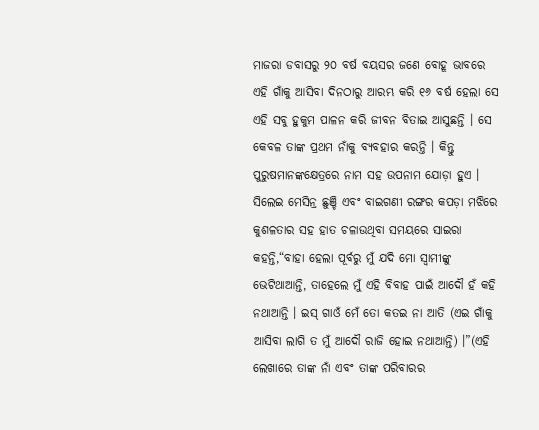ମାଜରା ଡବାସରୁ ୨୦ ବର୍ଷ ବୟସର ଜଣେ ବୋହୂ ଭାବରେ ଏହି ଗାଁକୁ ଆସିବା ଦିନଠାରୁ ଆରମ୍ଭ କରି ୧୬ ବର୍ଷ ହେଲା ସେ ଏହି ସବୁ ହୁକୁମ ପାଳନ କରି ଜୀବନ ବିତାଇ ଆସୁଛନ୍ତି । ସେ କେବଳ ତାଙ୍କ ପ୍ରଥମ ନାଁକୁ ବ୍ୟବହାର କରନ୍ତି । କିନ୍ତୁ ପୁରୁଷମାନଙ୍କକ୍ଷେତ୍ରରେ ନାମ ସହ ଉପନାମ ଯୋଡ଼ା ହୁଏ ।
ସିଲେଇ ମେସିନ୍ର ଛୁଞ୍ଚି ଏବଂ ବାଇଗଣୀ ରଙ୍ଗର କପଡ଼ା ମଝିରେ କୁଶଳତାର ସହ ହାତ ଚଳାଉଥିବା ସମୟରେ ସାଇରା କହନ୍ତି,“ବାହା ହେଲା ପୂର୍ବରୁ ମୁଁ ଯଦି ମୋ ସ୍ଵାମୀଙ୍କୁ ଭେଟିଥାଆନ୍ତି, ତାହେଲେ ମୁଁ ଏହି ବିବାହ ପାଇଁ ଆଦୌ ହଁ କହି ନଥାଆନ୍ତି । ଇସ୍ ଗାଓଁ ମେଁ ତୋ କତଇ ନା ଆତି (ଏଇ ଗାଁକୁ ଆସିବା ଲାଗି ତ ମୁଁ ଆଦୌ ରାଜି ହୋଇ ନଥାଆନ୍ତି) ।”(ଏହି ଲେଖାରେ ତାଙ୍କ ନାଁ ଏବଂ ତାଙ୍କ ପରିବାରର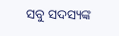ସବୁ ସଦସ୍ୟଙ୍କ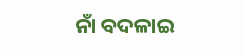ନାଁ ବଦଳାଇ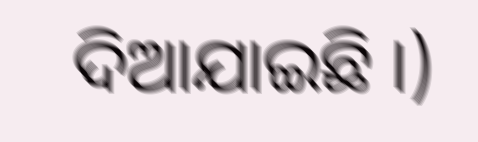ଦିଆଯାଇଛି ।)